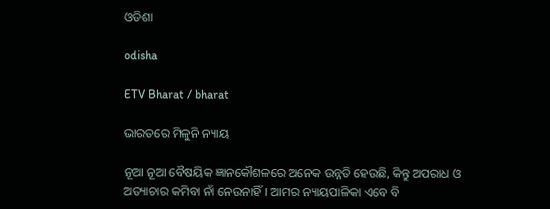ଓଡିଶା

odisha

ETV Bharat / bharat

ଭାରତରେ ମିଳୁନି ନ୍ୟାୟ

ନୂଆ ନୂଆ ବୈଷୟିକ ଜ୍ଞାନକୌଶଳରେ ଅନେକ ଉନ୍ନତି ହେଉଛି, କିନ୍ତୁ ଅପରାଧ ଓ ଅତ୍ୟାଚାର କମିବା ନାଁ ନେଉନାହିଁ। ଆମର ନ୍ୟାୟପାଳିକା ଏବେ ବି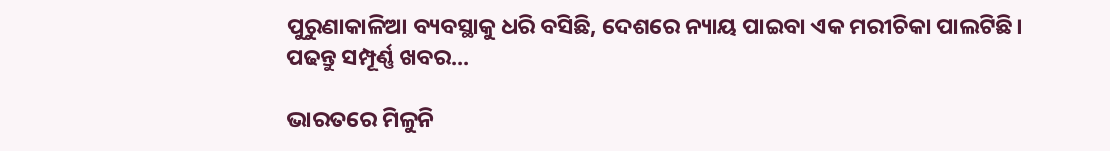ପୁରୁଣାକାଳିଆ ବ୍ୟବସ୍ଥାକୁ ଧରି ବସିଛି, ଦେଶରେ ନ୍ୟାୟ ପାଇବା ଏକ ମରୀଚିକା ପାଲଟିଛି। ପଢନ୍ତୁ ସମ୍ପୂର୍ଣ୍ଣ ଖବର...

ଭାରତରେ ମିଳୁନି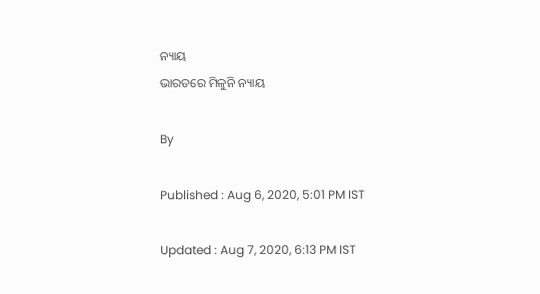ନ୍ୟାୟ
ଭାରତରେ ମିଳୁନି ନ୍ୟାୟ

By

Published : Aug 6, 2020, 5:01 PM IST

Updated : Aug 7, 2020, 6:13 PM IST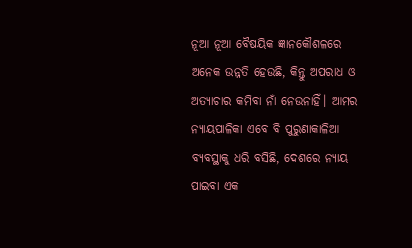ନୂଆ ନୂଆ ବୈଷୟିକ ଜ୍ଞାନକୌଶଳରେ ଅନେକ ଉନ୍ନତି ହେଉଛି, କିନ୍ତୁ ଅପରାଧ ଓ ଅତ୍ୟାଚାର କମିବା ନାଁ ନେଉନାହିଁ। ଆମର ନ୍ୟାୟପାଳିକା ଏବେ ବି ପୁରୁଣାକାଳିଆ ବ୍ୟବସ୍ଥାକୁ ଧରି ବସିଛି, ଦେଶରେ ନ୍ୟାୟ ପାଇବା ଏକ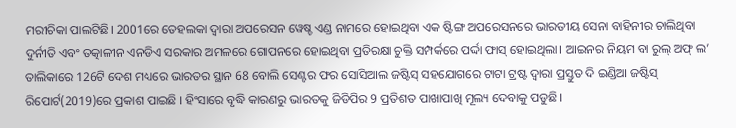ମରୀଚିକା ପାଲଟିଛି। 2001ରେ ତେହଲକା ଦ୍ବାରା ଅପରେସନ ୱେଷ୍ଚ ଏଣ୍ଡ ନାମରେ ହୋଇଥିବା ଏକ ଷ୍ଟିଙ୍ଗ ଅପରେସନରେ ଭାରତୀୟ ସେନା ବାହିନୀର ଚାଲିଥିବା ଦୁର୍ନୀତି ଏବଂ ତତ୍କାଳୀନ ଏନଡିଏ ସରକାର ଅମଳରେ ଗୋପନରେ ହୋଇଥିବା ପ୍ରତିରକ୍ଷା ଚୁକ୍ତି ସମ୍ପର୍କରେ ପର୍ଦ୍ଦା ଫାସ୍ ହୋଇଥିଲା। ଆଇନର ନିୟମ ବା ରୁଲ୍ ଅଫ୍ ଲ’ ତାଲିକାରେ 126ଟି ଦେଶ ମଧ୍ୟରେ ଭାରତର ସ୍ଥାନ 68 ବୋଲି ସେଣ୍ଟର ଫର ସୋସିଆଲ ଜଷ୍ଟିସ୍ ସହଯୋଗରେ ଟାଟା ଟ୍ରଷ୍ଟ ଦ୍ବାରା ପ୍ରସ୍ତୁତ ଦି ଇଣ୍ଡିଆ ଜଷ୍ଟିସ୍ ରିପୋର୍ଟ(2019)ରେ ପ୍ରକାଶ ପାଇଛି । ହିଂସାରେ ବୃଦ୍ଧି କାରଣରୁ ଭାରତକୁ ଜିଡିପିର 9 ପ୍ରତିଶତ ପାଖାପାଖି ମୂଲ୍ୟ ଦେବାକୁ ପଡୁଛି।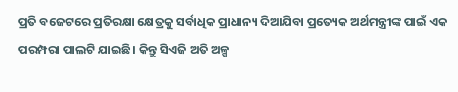ପ୍ରତି ବଜେଟରେ ପ୍ରତିରକ୍ଷା କ୍ଷେତ୍ରକୁ ସର୍ବାଧିକ ପ୍ରାଧାନ୍ୟ ଦିଆଯିବା ପ୍ରତ୍ୟେକ ଅର୍ଥମନ୍ତ୍ରୀଙ୍କ ପାଇଁ ଏକ ପରମ୍ପରା ପାଲଟି ଯାଇଛି। କିନ୍ତୁ ସିଏଜି ଅତି ଅଳ୍ପ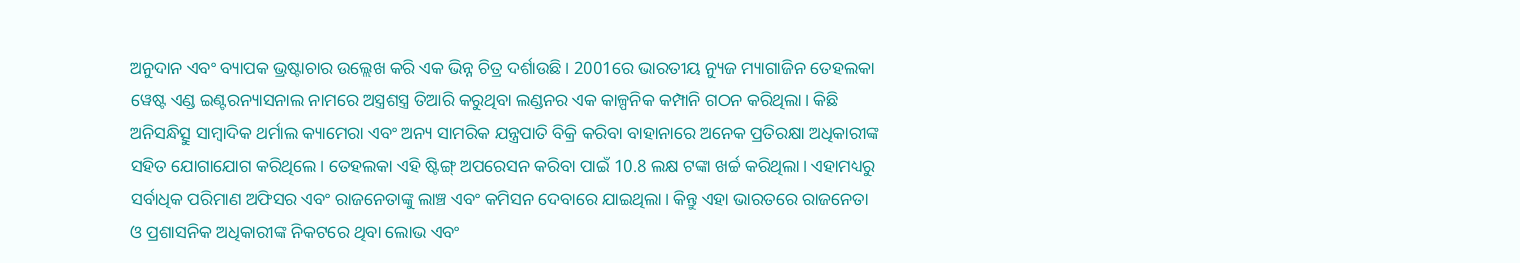ଅନୁଦାନ ଏବଂ ବ୍ୟାପକ ଭ୍ରଷ୍ଟାଚାର ଉଲ୍ଲେଖ କରି ଏକ ଭିନ୍ନ ଚିତ୍ର ଦର୍ଶାଉଛି। 2001ରେ ଭାରତୀୟ ନ୍ୟୁଜ ମ୍ୟାଗାଜିନ ତେହଲକା ୱେଷ୍ଟ ଏଣ୍ଡ ଇଣ୍ଟରନ୍ୟାସନାଲ ନାମରେ ଅସ୍ତ୍ରଶସ୍ତ୍ର ତିଆରି କରୁଥିବା ଲଣ୍ଡନର ଏକ କାଳ୍ପନିକ କମ୍ପାନି ଗଠନ କରିଥିଲା। କିଛି ଅନିସନ୍ଧିତ୍ସୁ ସାମ୍ବାଦିକ ଥର୍ମାଲ କ୍ୟାମେରା ଏବଂ ଅନ୍ୟ ସାମରିକ ଯନ୍ତ୍ରପାତି ବିକ୍ରି କରିବା ବାହାନାରେ ଅନେକ ପ୍ରତିରକ୍ଷା ଅଧିକାରୀଙ୍କ ସହିତ ଯୋଗାଯୋଗ କରିଥିଲେ। ତେହଲକା ଏହି ଷ୍ଟିଙ୍ଗ୍ ଅପରେସନ କରିବା ପାଇଁ 10.8 ଲକ୍ଷ ଟଙ୍କା ଖର୍ଚ୍ଚ କରିଥିଲା। ଏହାମଧ୍ୟରୁ ସର୍ବାଧିକ ପରିମାଣ ଅଫିସର ଏବଂ ରାଜନେତାଙ୍କୁ ଲାଞ୍ଚ ଏବଂ କମିସନ ଦେବାରେ ଯାଇଥିଲା। କିନ୍ତୁ ଏହା ଭାରତରେ ରାଜନେତା ଓ ପ୍ରଶାସନିକ ଅଧିକାରୀଙ୍କ ନିକଟରେ ଥିବା ଲୋଭ ଏବଂ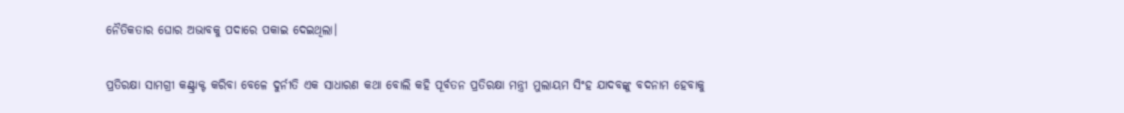ନୈତିକତାର ଘୋର ଅଭାବକୁ ପଦାରେ ପକାଇ ଦେଇଥିଲା।

ପ୍ରତିରକ୍ଷା ସାମଗ୍ରୀ କଣ୍ଟ୍ରାକ୍ଟ କରିବା ବେଳେ ଦୁର୍ନୀତି ଏକ ସାଧାରଣ କଥା ବୋଲି କହି ପୂର୍ବତନ ପ୍ରତିରକ୍ଷା ମନ୍ତ୍ରୀ ମୁଲାୟମ ସିଂହ ଯାଦବଙ୍କୁ ବଦନାମ ହେବାକୁ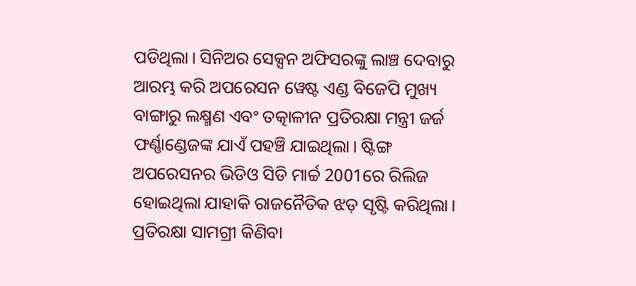ପଡିଥିଲା। ସିନିଅର ସେକ୍ସନ ଅଫିସରଙ୍କୁ ଲାଞ୍ଚ ଦେବାରୁ ଆରମ୍ଭ କରି ଅପରେସନ ୱେଷ୍ଟ ଏଣ୍ଡ ବିଜେପି ମୁଖ୍ୟ ବାଙ୍ଗାରୁ ଲକ୍ଷ୍ମଣ ଏବଂ ତତ୍କାଳୀନ ପ୍ରତିରକ୍ଷା ମନ୍ତ୍ରୀ ଜର୍ଜ ଫର୍ଣ୍ଣାଣ୍ଡେଜଙ୍କ ଯାଏଁ ପହଞ୍ଚି ଯାଇଥିଲା। ଷ୍ଟିଙ୍ଗ ଅପରେସନର ଭିଡିଓ ସିଡି ମାର୍ଚ୍ଚ 2001ରେ ରିଲିଜ ହୋଇଥିଲା ଯାହାକି ରାଜନୈତିକ ଝଡ଼ ସୃଷ୍ଟି କରିଥିଲା। ପ୍ରତିରକ୍ଷା ସାମଗ୍ରୀ କିଣିବା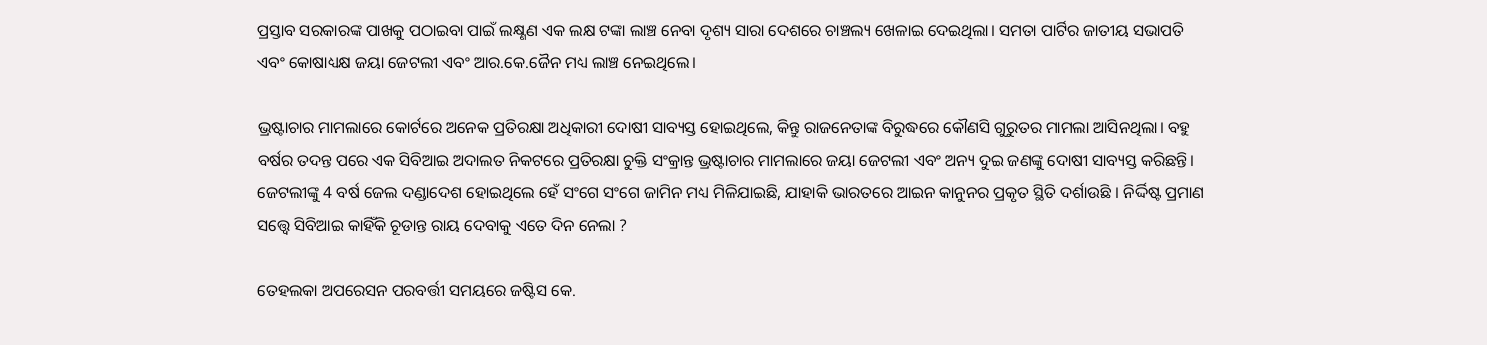ପ୍ରସ୍ତାବ ସରକାରଙ୍କ ପାଖକୁ ପଠାଇବା ପାଇଁ ଲକ୍ଷ୍ଣଣ ଏକ ଲକ୍ଷ ଟଙ୍କା ଲାଞ୍ଚ ନେବା ଦୃଶ୍ୟ ସାରା ଦେଶରେ ଚାଞ୍ଚଲ୍ୟ ଖେଳାଇ ଦେଇଥିଲା। ସମତା ପାର୍ଟିର ଜାତୀୟ ସଭାପତି ଏବଂ କୋଷାଧ୍ୟକ୍ଷ ଜୟା ଜେଟଲୀ ଏବଂ ଆର.କେ.ଜୈନ ମଧ୍ୟ ଲାଞ୍ଚ ନେଇଥିଲେ।

ଭ୍ରଷ୍ଟାଚାର ମାମଲାରେ କୋର୍ଟରେ ଅନେକ ପ୍ରତିରକ୍ଷା ଅଧିକାରୀ ଦୋଷୀ ସାବ୍ୟସ୍ତ ହୋଇଥିଲେ, କିନ୍ତୁ ରାଜନେତାଙ୍କ ବିରୁଦ୍ଧରେ କୌଣସି ଗୁରୁତର ମାମଲା ଆସିନଥିଲା। ବହୁ ବର୍ଷର ତଦନ୍ତ ପରେ ଏକ ସିବିଆଇ ଅଦାଲତ ନିକଟରେ ପ୍ରତିରକ୍ଷା ଚୁକ୍ତି ସଂକ୍ରାନ୍ତ ଭ୍ରଷ୍ଟାଚାର ମାମଲାରେ ଜୟା ଜେଟଲୀ ଏବଂ ଅନ୍ୟ ଦୁଇ ଜଣଙ୍କୁ ଦୋଷୀ ସାବ୍ୟସ୍ତ କରିଛନ୍ତି। ଜେଟଲୀଙ୍କୁ 4 ବର୍ଷ ଜେଲ ଦଣ୍ଡାଦେଶ ହୋଇଥିଲେ ହେଁ ସଂଗେ ସଂଗେ ଜାମିନ ମଧ୍ୟ ମିଳିଯାଇଛି, ଯାହାକି ଭାରତରେ ଆଇନ କାନୁନର ପ୍ରକୃତ ସ୍ଥିତି ଦର୍ଶାଉଛି । ନିର୍ଦ୍ଦିଷ୍ଟ ପ୍ରମାଣ ସତ୍ତ୍ବେ ସିବିଆଇ କାହିଁକି ଚୂଡାନ୍ତ ରାୟ ଦେବାକୁ ଏତେ ଦିନ ନେଲା ?

ତେହଲକା ଅପରେସନ ପରବର୍ତ୍ତୀ ସମୟରେ ଜଷ୍ଟିସ କେ.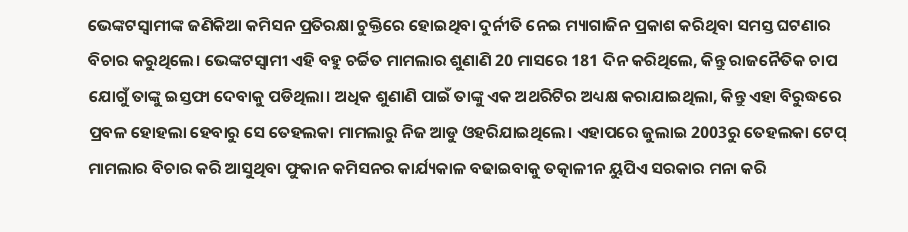ଭେଙ୍କଟସ୍ବାମୀଙ୍କ ଜଣିକିଆ କମିସନ ପ୍ରତିରକ୍ଷା ଚୁକ୍ତିରେ ହୋଇଥିବା ଦୁର୍ନୀତି ନେଇ ମ୍ୟାଗାଜିନ ପ୍ରକାଶ କରିଥିବା ସମସ୍ତ ଘଟଣାର ବିଚାର କରୁଥିଲେ। ଭେଙ୍କଟସ୍ବାମୀ ଏହି ବହୁ ଚର୍ଚ୍ଚିତ ମାମଲାର ଶୁଣାଣି 20 ମାସରେ 181 ଦିନ କରିଥିଲେ, କିନ୍ତୁ ରାଜନୈତିକ ଚାପ ଯୋଗୁଁ ତାଙ୍କୁ ଇସ୍ତଫା ଦେବାକୁ ପଡିଥିଲା। ଅଧିକ ଶୁଣାଣି ପାଇଁ ତାଙ୍କୁ ଏକ ଅଥରିଟିର ଅଧ୍ୟକ୍ଷ କରାଯାଇଥିଲା, କିନ୍ତୁ ଏହା ବିରୁଦ୍ଧରେ ପ୍ରବଳ ହୋହଲା ହେବାରୁ ସେ ତେହଲକା ମାମଲାରୁ ନିଜ ଆଡୁ ଓହରିଯାଇଥିଲେ। ଏହାପରେ ଜୁଲାଇ 2003ରୁ ତେହଲକା ଟେପ୍ ମାମଲାର ବିଚାର କରି ଆସୁଥିବା ଫୁକାନ କମିସନର କାର୍ଯ୍ୟକାଳ ବଢାଇବାକୁ ତତ୍କାଳୀନ ୟୁପିଏ ସରକାର ମନା କରି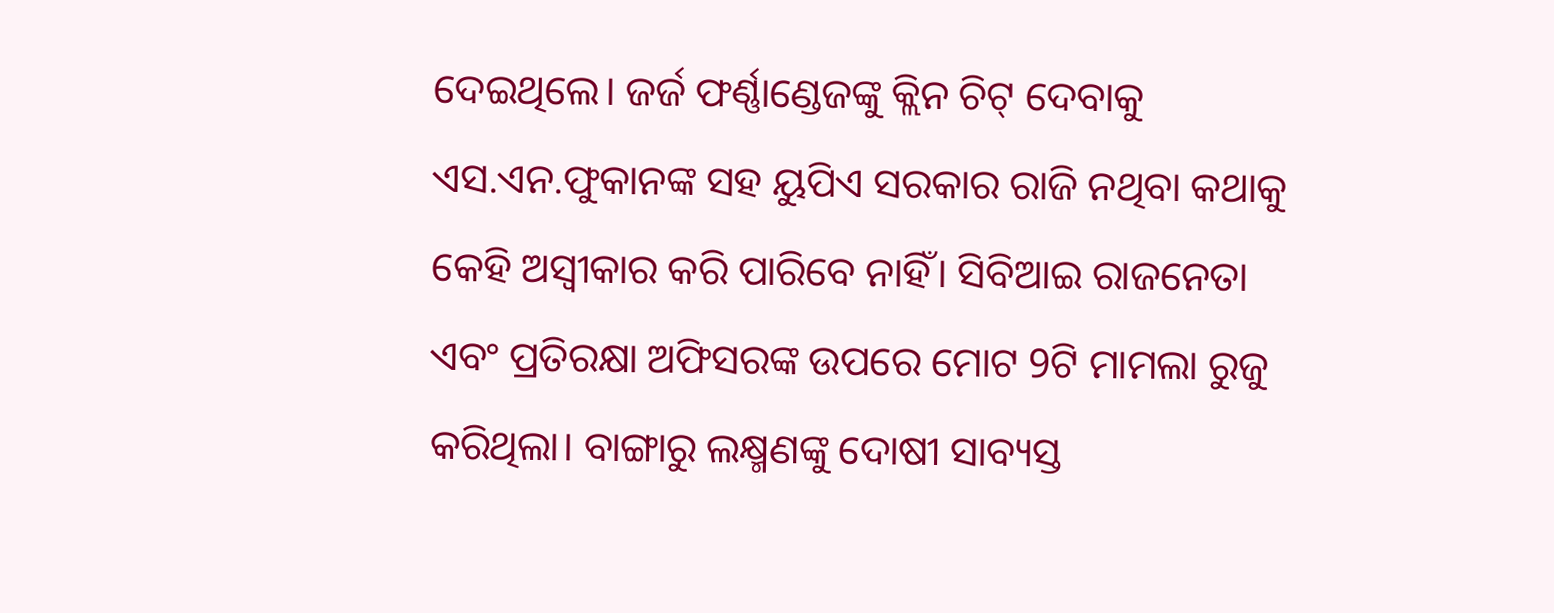ଦେଇଥିଲେ। ଜର୍ଜ ଫର୍ଣ୍ଣାଣ୍ଡେଜଙ୍କୁ କ୍ଲିନ ଚିଟ୍ ଦେବାକୁ ଏସ.ଏନ.ଫୁକାନଙ୍କ ସହ ୟୁପିଏ ସରକାର ରାଜି ନଥିବା କଥାକୁ କେହି ଅସ୍ବୀକାର କରି ପାରିବେ ନାହିଁ। ସିବିଆଇ ରାଜନେତା ଏବଂ ପ୍ରତିରକ୍ଷା ଅଫିସରଙ୍କ ଉପରେ ମୋଟ 9ଟି ମାମଲା ରୁଜୁ କରିଥିଲା। ବାଙ୍ଗାରୁ ଲକ୍ଷ୍ମଣଙ୍କୁ ଦୋଷୀ ସାବ୍ୟସ୍ତ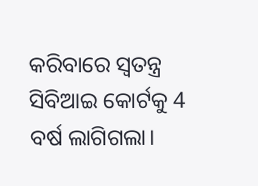କରିବାରେ ସ୍ବତନ୍ତ୍ର ସିବିଆଇ କୋର୍ଟକୁ 4 ବର୍ଷ ଲାଗିଗଲା।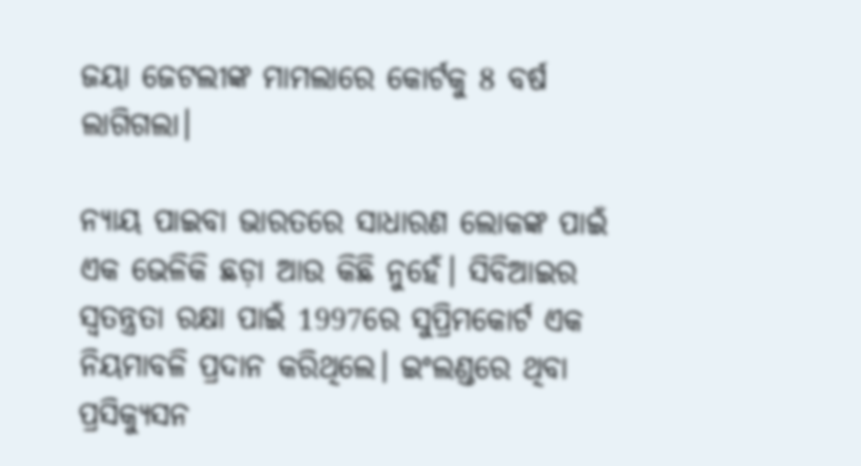ଜୟା ଜେଟଲୀଙ୍କ ମାମଲାରେ କୋର୍ଟକୁ 8 ବର୍ଷ ଲାଗିଗଲା।

ନ୍ୟାୟ ପାଇବା ଭାରତରେ ସାଧାରଣ ଲୋକଙ୍କ ପାଇଁ ଏକ ଭେଳିକି ଛଡ଼ା ଆଉ କିଛି ନୁହେଁ। ସିବିଆଇର ସ୍ବତନ୍ତ୍ରତା ରକ୍ଷା ପାଇଁ 1997ରେ ସୁପ୍ରିମକୋର୍ଟ ଏକ ନିୟମାବଳି ପ୍ରଦାନ କରିଥିଲେ। ଇଂଲଣ୍ଡରେ ଥିବା ପ୍ରସିକ୍ୟୁସନ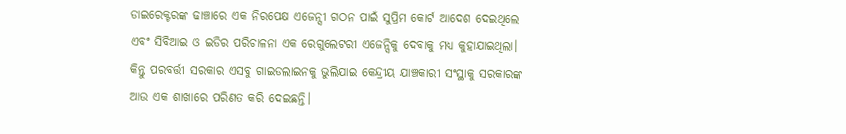ଡାଇରେକ୍ଟରଙ୍କ ଢାଞ୍ଚାରେ ଏକ ନିରପେକ୍ଷ ଏଜେନ୍ସୀ ଗଠନ ପାଇଁ ସୁପ୍ରିମ କୋର୍ଟ ଆଦେଶ ଦେଇଥିଲେ ଏବଂ ସିବିଆଇ ଓ ଇଡିର ପରିଚାଳନା ଏକ ରେଗୁଲେଟରୀ ଏଜେନ୍ସିକୁ ଦେବାକୁ ମଧ୍ୟ କୁହାଯାଇଥିଲା। କିନ୍ତୁ ପରବର୍ତ୍ତୀ ସରକାର ଏସବୁ ଗାଇଡଲାଇନକୁ ଭୁଲିଯାଇ କେନ୍ଦ୍ରୀୟ ଯାଞ୍ଚକାରୀ ସଂସ୍ଥାକୁ ସରକାରଙ୍କ ଆଉ ଏକ ଶାଖାରେ ପରିଣତ କରି ଦେଇଛନ୍ତି।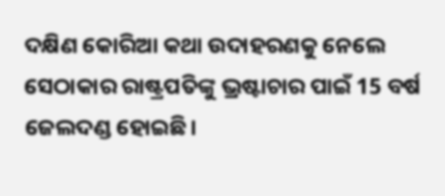ଦକ୍ଷିଣ କୋରିଆ କଥା ଉଦାହରଣକୁ ନେଲେ ସେଠାକାର ରାଷ୍ଟ୍ରପତିଙ୍କୁ ଭ୍ରଷ୍ଟାଚାର ପାଇଁ 15 ବର୍ଷ ଜେଲଦଣ୍ଡ ହୋଇଛି।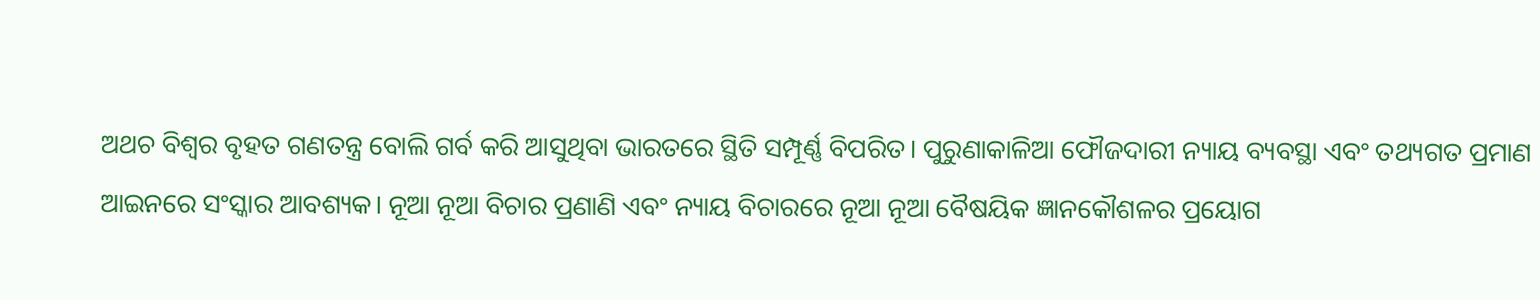ଅଥଚ ବିଶ୍ବର ବୃହତ ଗଣତନ୍ତ୍ର ବୋଲି ଗର୍ବ କରି ଆସୁଥିବା ଭାରତରେ ସ୍ଥିତି ସମ୍ପୂର୍ଣ୍ଣ ବିପରିତ। ପୁରୁଣାକାଳିଆ ଫୌଜଦାରୀ ନ୍ୟାୟ ବ୍ୟବସ୍ଥା ଏବଂ ତଥ୍ୟଗତ ପ୍ରମାଣ ଆଇନରେ ସଂସ୍କାର ଆବଶ୍ୟକ। ନୂଆ ନୂଆ ବିଚାର ପ୍ରଣାଣି ଏବଂ ନ୍ୟାୟ ବିଚାରରେ ନୂଆ ନୂଆ ବୈଷୟିକ ଜ୍ଞାନକୌଶଳର ପ୍ରୟୋଗ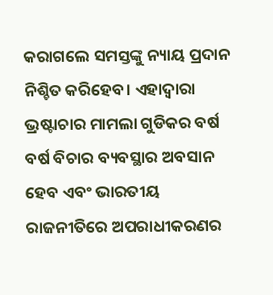କରାଗଲେ ସମସ୍ତଙ୍କୁ ନ୍ୟାୟ ପ୍ରଦାନ ନିଶ୍ଚିତ କରିହେବ। ଏହାଦ୍ବାରା ଭ୍ରଷ୍ଟାଚାର ମାମଲା ଗୁଡିକର ବର୍ଷ ବର୍ଷ ବିଚାର ବ୍ୟବସ୍ଥାର ଅବସାନ ହେବ ଏବଂ ଭାରତୀୟ ରାଜନୀତିରେ ଅପରାଧୀକରଣର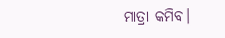ମାତ୍ରା କମିବ।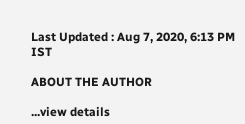Last Updated : Aug 7, 2020, 6:13 PM IST

ABOUT THE AUTHOR

...view details